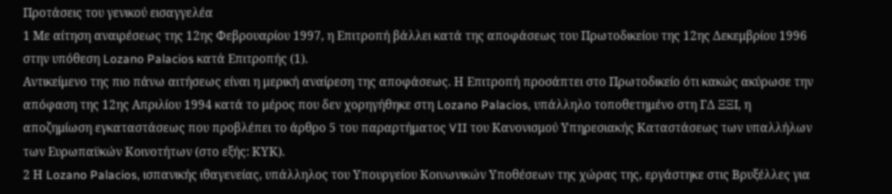Προτάσεις του γενικού εισαγγελέα
1 Με αίτηση αναιρέσεως της 12ης Φεβρουαρίου 1997, η Επιτροπή βάλλει κατά της αποφάσεως του Πρωτοδικείου της 12ης Δεκεμβρίου 1996 στην υπόθεση Lozano Palacios κατά Επιτροπής (1).
Αντικείμενο της πιο πάνω αιτήσεως είναι η μερική αναίρεση της αποφάσεως. Η Επιτροπή προσάπτει στο Πρωτοδικείο ότι κακώς ακύρωσε την απόφαση της 12ης Απριλίου 1994 κατά το μέρος που δεν χορηγήθηκε στη Lozano Palacios, υπάλληλο τοποθετημένο στη ΓΔ ΞΞΙ, η αποζημίωση εγκαταστάσεως που προβλέπει το άρθρο 5 του παραρτήματος VII του Κανονισμού Υπηρεσιακής Καταστάσεως των υπαλλήλων των Ευρωπαϋκών Κοινοτήτων (στο εξής: ΚΥΚ).
2 Η Lozano Palacios, ισπανικής ιθαγενείας, υπάλληλος του Υπουργείου Κοινωνικών Υποθέσεων της χώρας της, εργάστηκε στις Βρυξέλλες για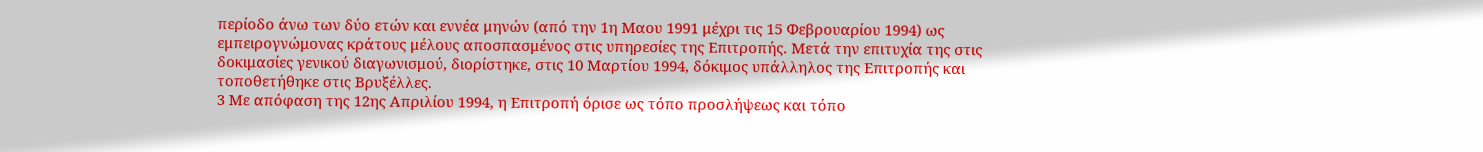περίοδο άνω των δύο ετών και εννέα μηνών (από την 1η Μαου 1991 μέχρι τις 15 Φεβρουαρίου 1994) ως εμπειρογνώμονας κράτους μέλους αποσπασμένος στις υπηρεσίες της Επιτροπής. Μετά την επιτυχία της στις δοκιμασίες γενικού διαγωνισμού, διορίστηκε, στις 10 Μαρτίου 1994, δόκιμος υπάλληλος της Επιτροπής και τοποθετήθηκε στις Βρυξέλλες.
3 Με απόφαση της 12ης Απριλίου 1994, η Επιτροπή όρισε ως τόπο προσλήψεως και τόπο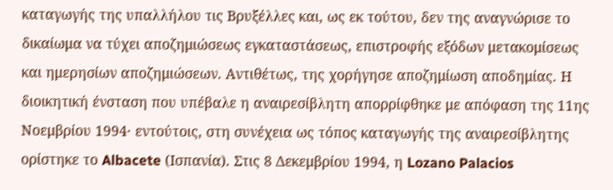καταγωγής της υπαλλήλου τις Βρυξέλλες και, ως εκ τούτου, δεν της αναγνώρισε το δικαίωμα να τύχει αποζημιώσεως εγκαταστάσεως, επιστροφής εξόδων μετακομίσεως και ημερησίων αποζημιώσεων. Αντιθέτως, της χορήγησε αποζημίωση αποδημίας. Η διοικητική ένσταση που υπέβαλε η αναιρεσίβλητη απορρίφθηκε με απόφαση της 11ης Νοεμβρίου 1994· εντούτοις, στη συνέχεια ως τόπος καταγωγής της αναιρεσίβλητης ορίστηκε το Albacete (Ισπανία). Στις 8 Δεκεμβρίου 1994, η Lozano Palacios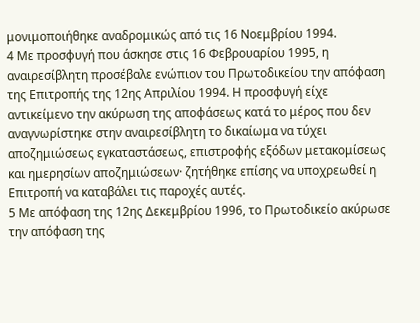μονιμοποιήθηκε αναδρομικώς από τις 16 Νοεμβρίου 1994.
4 Με προσφυγή που άσκησε στις 16 Φεβρουαρίου 1995, η αναιρεσίβλητη προσέβαλε ενώπιον του Πρωτοδικείου την απόφαση της Επιτροπής της 12ης Απριλίου 1994. Η προσφυγή είχε αντικείμενο την ακύρωση της αποφάσεως κατά το μέρος που δεν αναγνωρίστηκε στην αναιρεσίβλητη το δικαίωμα να τύχει αποζημιώσεως εγκαταστάσεως, επιστροφής εξόδων μετακομίσεως και ημερησίων αποζημιώσεων· ζητήθηκε επίσης να υποχρεωθεί η Επιτροπή να καταβάλει τις παροχές αυτές.
5 Με απόφαση της 12ης Δεκεμβρίου 1996, το Πρωτοδικείο ακύρωσε την απόφαση της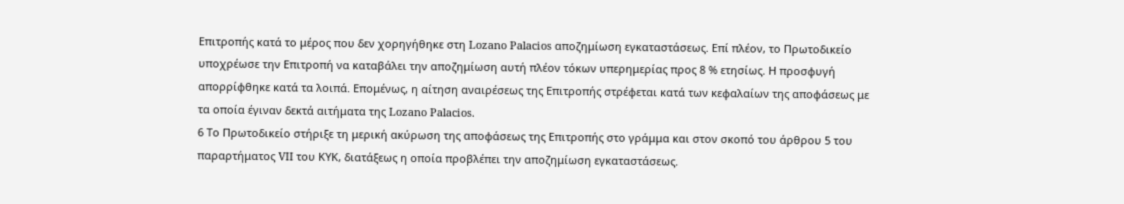Επιτροπής κατά το μέρος που δεν χορηγήθηκε στη Lozano Palacios αποζημίωση εγκαταστάσεως. Επί πλέον, το Πρωτοδικείο υποχρέωσε την Επιτροπή να καταβάλει την αποζημίωση αυτή πλέον τόκων υπερημερίας προς 8 % ετησίως. Η προσφυγή απορρίφθηκε κατά τα λοιπά. Επομένως, η αίτηση αναιρέσεως της Επιτροπής στρέφεται κατά των κεφαλαίων της αποφάσεως με τα οποία έγιναν δεκτά αιτήματα της Lozano Palacios.
6 Το Πρωτοδικείο στήριξε τη μερική ακύρωση της αποφάσεως της Επιτροπής στο γράμμα και στον σκοπό του άρθρου 5 του παραρτήματος VII του ΚΥΚ, διατάξεως η οποία προβλέπει την αποζημίωση εγκαταστάσεως.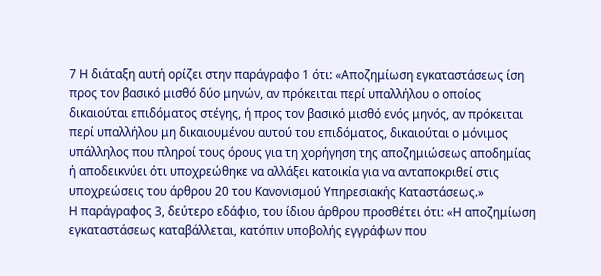7 Η διάταξη αυτή ορίζει στην παράγραφο 1 ότι: «Αποζημίωση εγκαταστάσεως ίση προς τον βασικό μισθό δύο μηνών, αν πρόκειται περί υπαλλήλου ο οποίος δικαιούται επιδόματος στέγης, ή προς τον βασικό μισθό ενός μηνός, αν πρόκειται περί υπαλλήλου μη δικαιουμένου αυτού του επιδόματος, δικαιούται ο μόνιμος υπάλληλος που πληροί τους όρους για τη χορήγηση της αποζημιώσεως αποδημίας ή αποδεικνύει ότι υποχρεώθηκε να αλλάξει κατοικία για να ανταποκριθεί στις υποχρεώσεις του άρθρου 20 του Κανονισμού Υπηρεσιακής Καταστάσεως.»
Η παράγραφος 3, δεύτερο εδάφιο, του ίδιου άρθρου προσθέτει ότι: «Η αποζημίωση εγκαταστάσεως καταβάλλεται, κατόπιν υποβολής εγγράφων που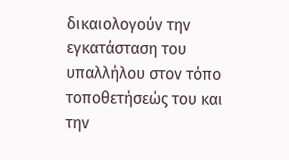δικαιολογούν την εγκατάσταση του υπαλλήλου στον τόπο τοποθετήσεώς του και την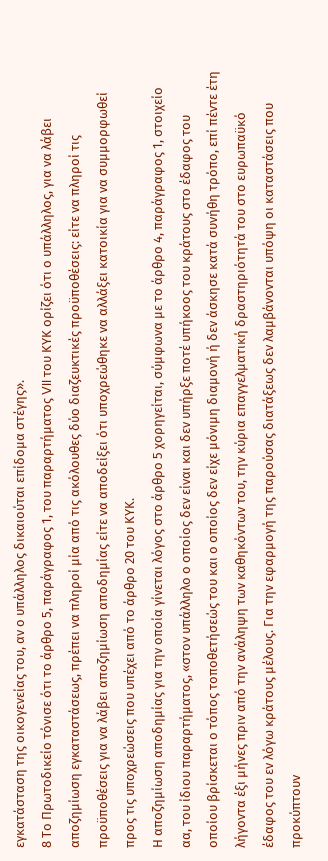εγκατάσταση της οικογενείας του, αν ο υπάλληλος δικαιούται επίδομα στέγης».
8 Το Πρωτοδικείο τόνισε ότι το άρθρο 5, παράγραφος 1, του παραρτήματος VII του ΚΥΚ ορίζει ότι ο υπάλληλος, για να λάβει αποζημίωση εγκαταστάσεως, πρέπει να πληροί μία από τις ακόλουθες δύο διαζευκτικές προϋποθέσεις: είτε να πληροί τις προϋποθέσεις για να λάβει αποζημίωση αποδημίας είτε να αποδείξει ότι υποχρεώθηκε να αλλάξει κατοικία για να συμμορφωθεί προς τις υποχρεώσεις που υπέχει από το άρθρο 20 του ΚΥΚ.
Η αποζημίωση αποδημίας για την οποία γίνεται λόγος στο άρθρο 5 χορηγείται, σύμφωνα με το άρθρο 4, παράγραφος 1, στοιχείο αα, του ίδιου παραρτήματος, «στον υπάλληλο ο οποίος δεν είναι και δεν υπήρξε ποτέ υπήκοος του κράτους στο έδαφος του οποίου βρίσκεται ο τόπος τοποθετήσεώς του και ο οποίος δεν είχε μόνιμη διαμονή ή δεν άσκησε κατά συνήθη τρόπο, επί πέντε έτη λήγοντα έξι μήνες πριν από την ανάληψη των καθηκόντων του, την κύρια επαγγελματική δραστηριότητά του στο ευρωπαϋκό έδαφος του εν λόγω κράτους μέλους. Για την εφαρμογή της παρούσας διατάξεως δεν λαμβάνονται υπόψη οι καταστάσεις που προκύπτουν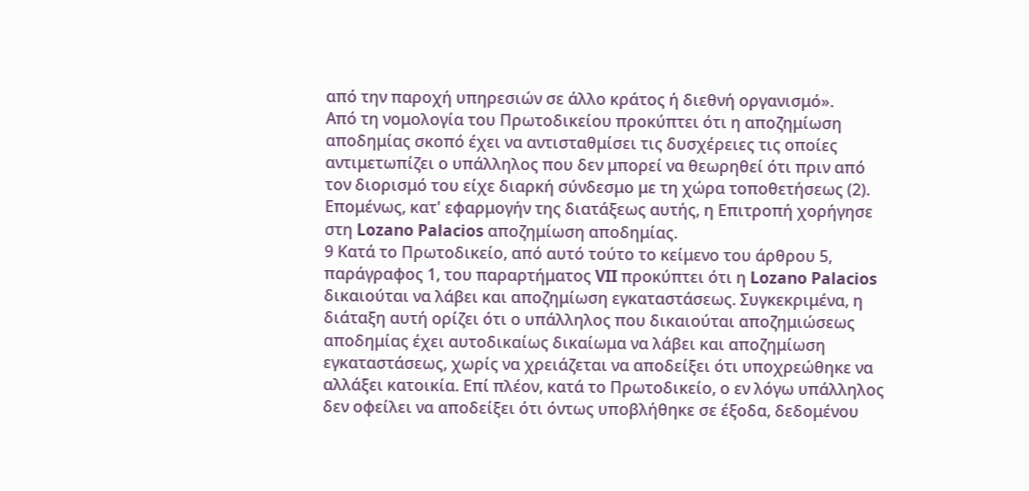από την παροχή υπηρεσιών σε άλλο κράτος ή διεθνή οργανισμό».
Από τη νομολογία του Πρωτοδικείου προκύπτει ότι η αποζημίωση αποδημίας σκοπό έχει να αντισταθμίσει τις δυσχέρειες τις οποίες αντιμετωπίζει ο υπάλληλος που δεν μπορεί να θεωρηθεί ότι πριν από τον διορισμό του είχε διαρκή σύνδεσμο με τη χώρα τοποθετήσεως (2). Επομένως, κατ' εφαρμογήν της διατάξεως αυτής, η Επιτροπή χορήγησε στη Lozano Palacios αποζημίωση αποδημίας.
9 Κατά το Πρωτοδικείο, από αυτό τούτο το κείμενο του άρθρου 5, παράγραφος 1, του παραρτήματος VII προκύπτει ότι η Lozano Palacios δικαιούται να λάβει και αποζημίωση εγκαταστάσεως. Συγκεκριμένα, η διάταξη αυτή ορίζει ότι ο υπάλληλος που δικαιούται αποζημιώσεως αποδημίας έχει αυτοδικαίως δικαίωμα να λάβει και αποζημίωση εγκαταστάσεως, χωρίς να χρειάζεται να αποδείξει ότι υποχρεώθηκε να αλλάξει κατοικία. Επί πλέον, κατά το Πρωτοδικείο, ο εν λόγω υπάλληλος δεν οφείλει να αποδείξει ότι όντως υποβλήθηκε σε έξοδα, δεδομένου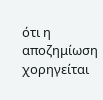ότι η αποζημίωση χορηγείται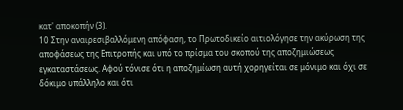κατ' αποκοπήν (3).
10 Στην αναιρεσιβαλλόμενη απόφαση, το Πρωτοδικείο αιτιολόγησε την ακύρωση της αποφάσεως της Επιτροπής και υπό το πρίσμα του σκοπού της αποζημιώσεως εγκαταστάσεως. Αφού τόνισε ότι η αποζημίωση αυτή χορηγείται σε μόνιμο και όχι σε δόκιμο υπάλληλο και ότι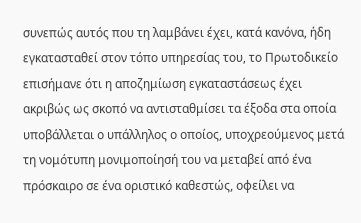συνεπώς αυτός που τη λαμβάνει έχει, κατά κανόνα, ήδη εγκατασταθεί στον τόπο υπηρεσίας του, το Πρωτοδικείο επισήμανε ότι η αποζημίωση εγκαταστάσεως έχει ακριβώς ως σκοπό να αντισταθμίσει τα έξοδα στα οποία υποβάλλεται ο υπάλληλος ο οποίος, υποχρεούμενος μετά τη νομότυπη μονιμοποίησή του να μεταβεί από ένα πρόσκαιρο σε ένα οριστικό καθεστώς, οφείλει να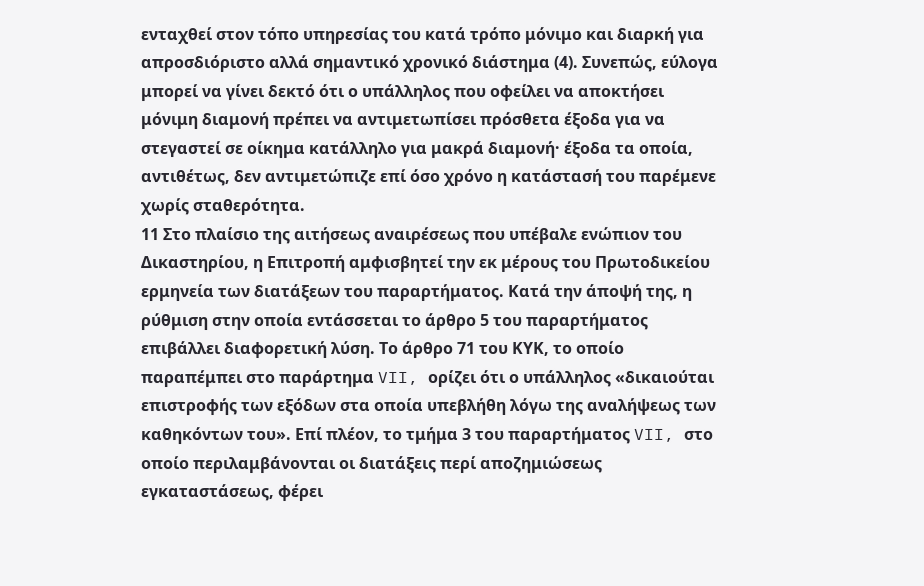ενταχθεί στον τόπο υπηρεσίας του κατά τρόπο μόνιμο και διαρκή για απροσδιόριστο αλλά σημαντικό χρονικό διάστημα (4). Συνεπώς, εύλογα μπορεί να γίνει δεκτό ότι ο υπάλληλος που οφείλει να αποκτήσει μόνιμη διαμονή πρέπει να αντιμετωπίσει πρόσθετα έξοδα για να στεγαστεί σε οίκημα κατάλληλο για μακρά διαμονή· έξοδα τα οποία, αντιθέτως, δεν αντιμετώπιζε επί όσο χρόνο η κατάστασή του παρέμενε χωρίς σταθερότητα.
11 Στο πλαίσιο της αιτήσεως αναιρέσεως που υπέβαλε ενώπιον του Δικαστηρίου, η Επιτροπή αμφισβητεί την εκ μέρους του Πρωτοδικείου ερμηνεία των διατάξεων του παραρτήματος. Κατά την άποψή της, η ρύθμιση στην οποία εντάσσεται το άρθρο 5 του παραρτήματος επιβάλλει διαφορετική λύση. Το άρθρο 71 του ΚΥΚ, το οποίο παραπέμπει στο παράρτημα VII, ορίζει ότι ο υπάλληλος «δικαιούται επιστροφής των εξόδων στα οποία υπεβλήθη λόγω της αναλήψεως των καθηκόντων του». Επί πλέον, το τμήμα 3 του παραρτήματος VII, στο οποίο περιλαμβάνονται οι διατάξεις περί αποζημιώσεως εγκαταστάσεως, φέρει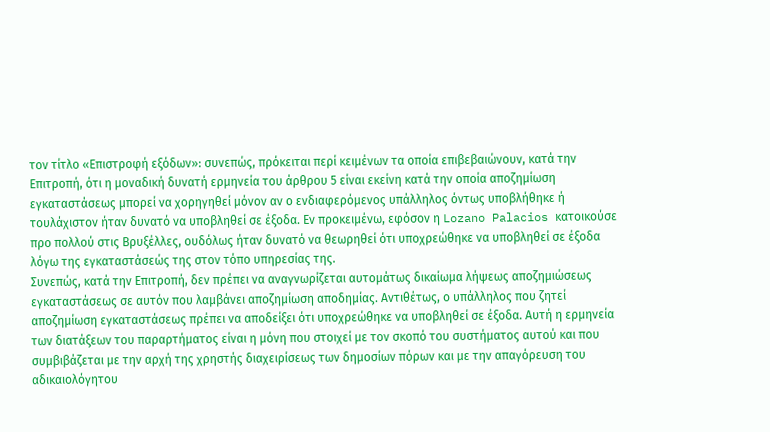τον τίτλο «Επιστροφή εξόδων»: συνεπώς, πρόκειται περί κειμένων τα οποία επιβεβαιώνουν, κατά την Επιτροπή, ότι η μοναδική δυνατή ερμηνεία του άρθρου 5 είναι εκείνη κατά την οποία αποζημίωση εγκαταστάσεως μπορεί να χορηγηθεί μόνον αν ο ενδιαφερόμενος υπάλληλος όντως υποβλήθηκε ή τουλάχιστον ήταν δυνατό να υποβληθεί σε έξοδα. Εν προκειμένω, εφόσον η Lozano Palacios κατοικούσε προ πολλού στις Βρυξέλλες, ουδόλως ήταν δυνατό να θεωρηθεί ότι υποχρεώθηκε να υποβληθεί σε έξοδα λόγω της εγκαταστάσεώς της στον τόπο υπηρεσίας της.
Συνεπώς, κατά την Επιτροπή, δεν πρέπει να αναγνωρίζεται αυτομάτως δικαίωμα λήψεως αποζημιώσεως εγκαταστάσεως σε αυτόν που λαμβάνει αποζημίωση αποδημίας. Αντιθέτως, ο υπάλληλος που ζητεί αποζημίωση εγκαταστάσεως πρέπει να αποδείξει ότι υποχρεώθηκε να υποβληθεί σε έξοδα. Αυτή η ερμηνεία των διατάξεων του παραρτήματος είναι η μόνη που στοιχεί με τον σκοπό του συστήματος αυτού και που συμβιβάζεται με την αρχή της χρηστής διαχειρίσεως των δημοσίων πόρων και με την απαγόρευση του αδικαιολόγητου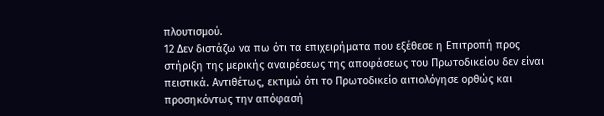πλουτισμού.
12 Δεν διστάζω να πω ότι τα επιχειρήματα που εξέθεσε η Επιτροπή προς στήριξη της μερικής αναιρέσεως της αποφάσεως του Πρωτοδικείου δεν είναι πειστικά. Αντιθέτως, εκτιμώ ότι το Πρωτοδικείο αιτιολόγησε ορθώς και προσηκόντως την απόφασή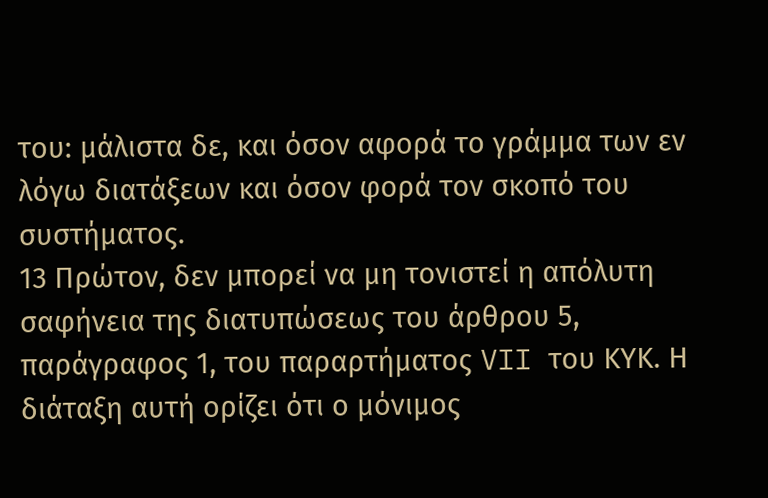του: μάλιστα δε, και όσον αφορά το γράμμα των εν λόγω διατάξεων και όσον φορά τον σκοπό του συστήματος.
13 Πρώτον, δεν μπορεί να μη τονιστεί η απόλυτη σαφήνεια της διατυπώσεως του άρθρου 5, παράγραφος 1, του παραρτήματος VII του ΚΥΚ. Η διάταξη αυτή ορίζει ότι ο μόνιμος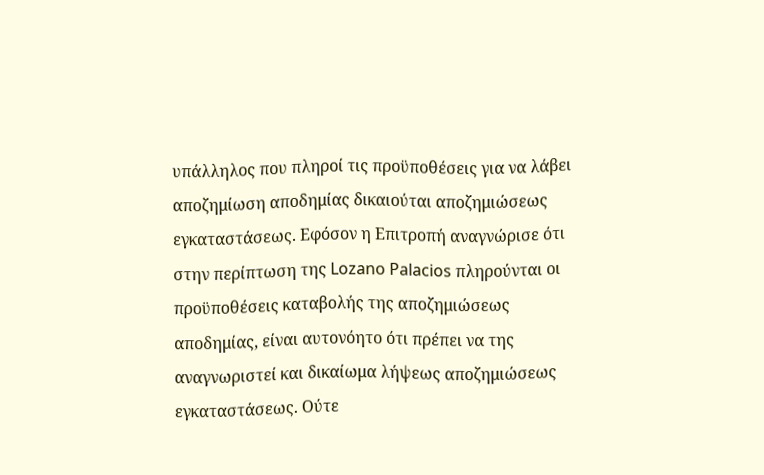υπάλληλος που πληροί τις προϋποθέσεις για να λάβει αποζημίωση αποδημίας δικαιούται αποζημιώσεως εγκαταστάσεως. Εφόσον η Επιτροπή αναγνώρισε ότι στην περίπτωση της Lozano Palacios πληρούνται οι προϋποθέσεις καταβολής της αποζημιώσεως αποδημίας, είναι αυτονόητο ότι πρέπει να της αναγνωριστεί και δικαίωμα λήψεως αποζημιώσεως εγκαταστάσεως. Ούτε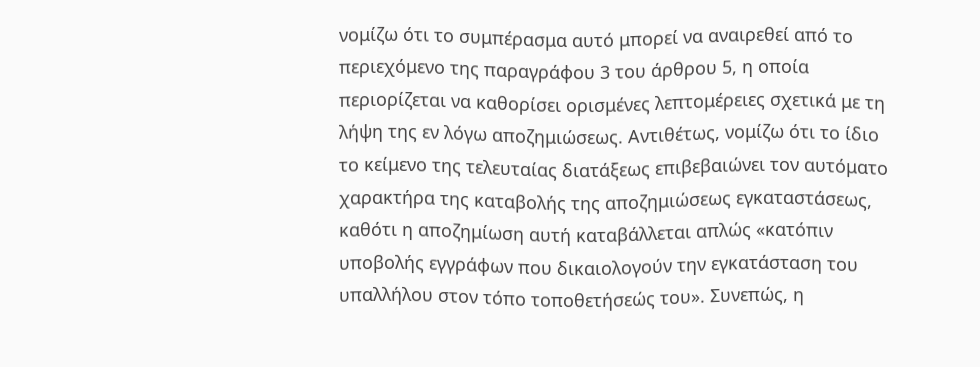νομίζω ότι το συμπέρασμα αυτό μπορεί να αναιρεθεί από το περιεχόμενο της παραγράφου 3 του άρθρου 5, η οποία περιορίζεται να καθορίσει ορισμένες λεπτομέρειες σχετικά με τη λήψη της εν λόγω αποζημιώσεως. Αντιθέτως, νομίζω ότι το ίδιο το κείμενο της τελευταίας διατάξεως επιβεβαιώνει τον αυτόματο χαρακτήρα της καταβολής της αποζημιώσεως εγκαταστάσεως, καθότι η αποζημίωση αυτή καταβάλλεται απλώς «κατόπιν υποβολής εγγράφων που δικαιολογούν την εγκατάσταση του υπαλλήλου στον τόπο τοποθετήσεώς του». Συνεπώς, η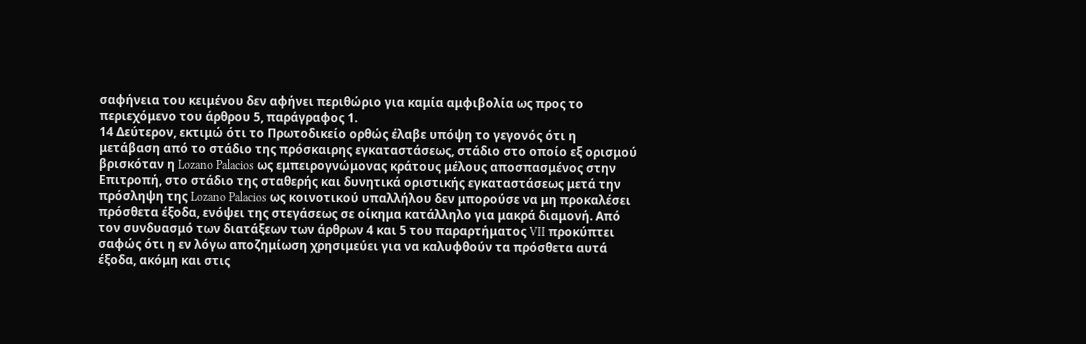σαφήνεια του κειμένου δεν αφήνει περιθώριο για καμία αμφιβολία ως προς το περιεχόμενο του άρθρου 5, παράγραφος 1.
14 Δεύτερον, εκτιμώ ότι το Πρωτοδικείο ορθώς έλαβε υπόψη το γεγονός ότι η μετάβαση από το στάδιο της πρόσκαιρης εγκαταστάσεως, στάδιο στο οποίο εξ ορισμού βρισκόταν η Lozano Palacios ως εμπειρογνώμονας κράτους μέλους αποσπασμένος στην Επιτροπή, στο στάδιο της σταθερής και δυνητικά οριστικής εγκαταστάσεως μετά την πρόσληψη της Lozano Palacios ως κοινοτικού υπαλλήλου δεν μπορούσε να μη προκαλέσει πρόσθετα έξοδα, ενόψει της στεγάσεως σε οίκημα κατάλληλο για μακρά διαμονή. Από τον συνδυασμό των διατάξεων των άρθρων 4 και 5 του παραρτήματος VII προκύπτει σαφώς ότι η εν λόγω αποζημίωση χρησιμεύει για να καλυφθούν τα πρόσθετα αυτά έξοδα, ακόμη και στις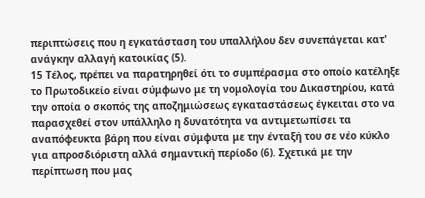περιπτώσεις που η εγκατάσταση του υπαλλήλου δεν συνεπάγεται κατ' ανάγκην αλλαγή κατοικίας (5).
15 Τέλος, πρέπει να παρατηρηθεί ότι το συμπέρασμα στο οποίο κατέληξε το Πρωτοδικείο είναι σύμφωνο με τη νομολογία του Δικαστηρίου, κατά την οποία ο σκοπός της αποζημιώσεως εγκαταστάσεως έγκειται στο να παρασχεθεί στον υπάλληλο η δυνατότητα να αντιμετωπίσει τα αναπόφευκτα βάρη που είναι σύμφυτα με την ένταξή του σε νέο κύκλο για απροσδιόριστη αλλά σημαντική περίοδο (6). Σχετικά με την περίπτωση που μας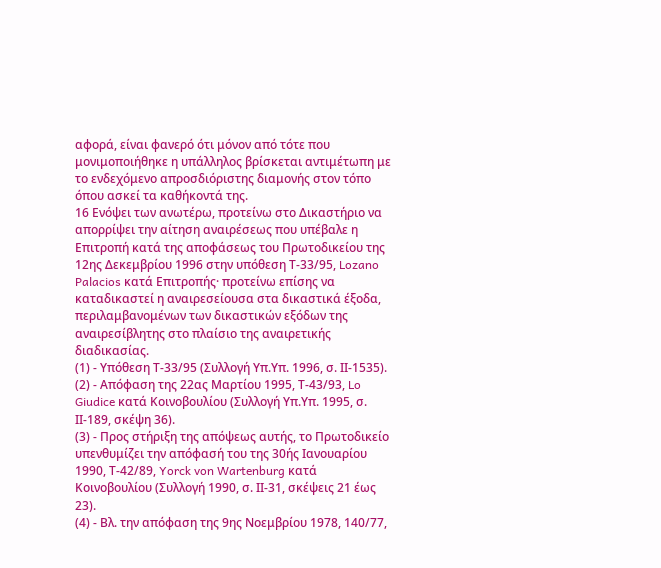αφορά, είναι φανερό ότι μόνον από τότε που μονιμοποιήθηκε η υπάλληλος βρίσκεται αντιμέτωπη με το ενδεχόμενο απροσδιόριστης διαμονής στον τόπο όπου ασκεί τα καθήκοντά της.
16 Ενόψει των ανωτέρω, προτείνω στο Δικαστήριο να απορρίψει την αίτηση αναιρέσεως που υπέβαλε η Επιτροπή κατά της αποφάσεως του Πρωτοδικείου της 12ης Δεκεμβρίου 1996 στην υπόθεση Τ-33/95, Lozano Palacios κατά Επιτροπής· προτείνω επίσης να καταδικαστεί η αναιρεσείουσα στα δικαστικά έξοδα, περιλαμβανομένων των δικαστικών εξόδων της αναιρεσίβλητης στο πλαίσιο της αναιρετικής διαδικασίας.
(1) - Υπόθεση Τ-33/95 (Συλλογή Υπ.Υπ. 1996, σ. ΙΙ-1535).
(2) - Απόφαση της 22ας Μαρτίου 1995, Τ-43/93, Lo Giudice κατά Κοινοβουλίου (Συλλογή Υπ.Υπ. 1995, σ. ΙΙ-189, σκέψη 36).
(3) - Προς στήριξη της απόψεως αυτής, το Πρωτοδικείο υπενθυμίζει την απόφασή του της 30ής Ιανουαρίου 1990, Τ-42/89, Yorck von Wartenburg κατά Κοινοβουλίου (Συλλογή 1990, σ. ΙΙ-31, σκέψεις 21 έως 23).
(4) - Βλ. την απόφαση της 9ης Νοεμβρίου 1978, 140/77,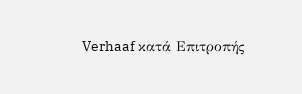Verhaaf κατά Επιτροπής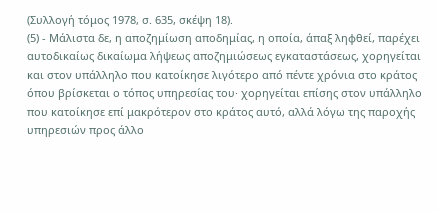(Συλλογή τόμος 1978, σ. 635, σκέψη 18).
(5) - Μάλιστα δε, η αποζημίωση αποδημίας, η οποία, άπαξ ληφθεί, παρέχει αυτοδικαίως δικαίωμα λήψεως αποζημιώσεως εγκαταστάσεως, χορηγείται και στον υπάλληλο που κατοίκησε λιγότερο από πέντε χρόνια στο κράτος όπου βρίσκεται ο τόπος υπηρεσίας του· χορηγείται επίσης στον υπάλληλο που κατοίκησε επί μακρότερον στο κράτος αυτό, αλλά λόγω της παροχής υπηρεσιών προς άλλο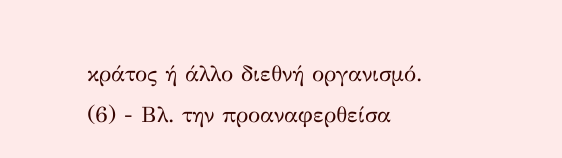κράτος ή άλλο διεθνή οργανισμό.
(6) - Βλ. την προαναφερθείσα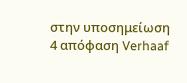στην υποσημείωση 4 απόφαση Verhaaf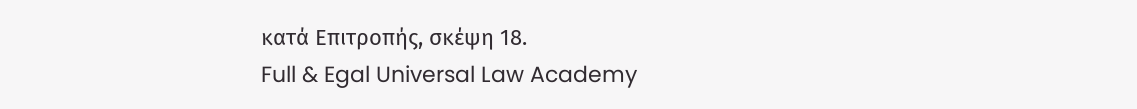κατά Επιτροπής, σκέψη 18.
Full & Egal Universal Law Academy